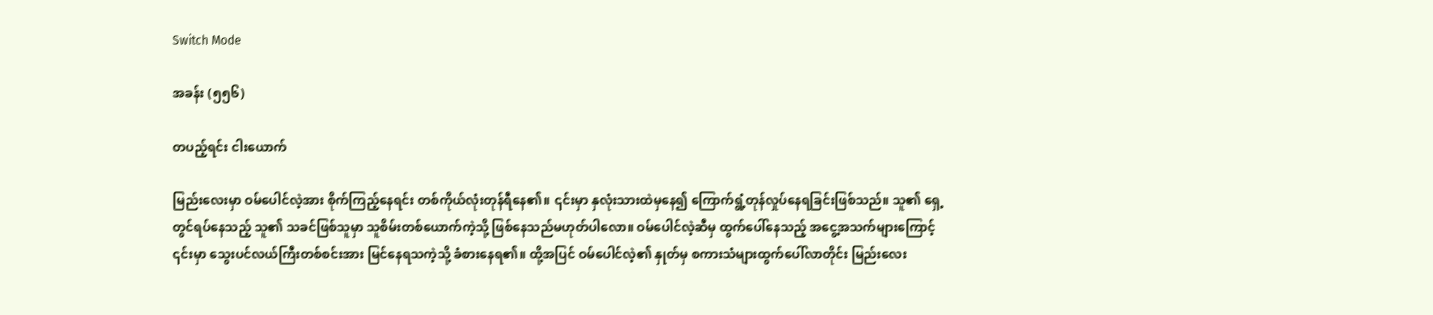Switch Mode

အခန်း (၅၅၆)

တပည့်ရင်း ငါးယောက်

မြည်းလေးမှာ ဝမ်ပေါင်လဲ့အား စိုက်ကြည့်နေရင်း တစ်ကိုယ်လုံးတုန်ရီနေ၏။ ၎င်းမှာ နှလုံးသားထဲမှနေ၍ ကြောက်ရွံ့တုန်လှုပ်နေရခြင်းဖြစ်သည်။ သူ၏ ရှေ့တွင်ရပ်နေသည့် သူ၏ သခင်ဖြစ်သူမှာ သူစိမ်းတစ်ယောက်ကဲ့သို့ ဖြစ်နေသည်မဟုတ်ပါလော။ ဝမ်ပေါင်လဲ့ဆီမှ ထွက်ပေါ်နေသည့် အငွေ့အသက်များကြောင့် ၎င်းမှာ သွေးပင်လယ်ကြီးတစ်စင်းအား မြင်နေရသကဲ့သို့ ခံစားနေရ၏။ ထို့အပြင် ဝမ်ပေါင်လဲ့၏ နှုတ်မှ စကားသံများထွက်ပေါ်လာတိုင်း မြည်းလေး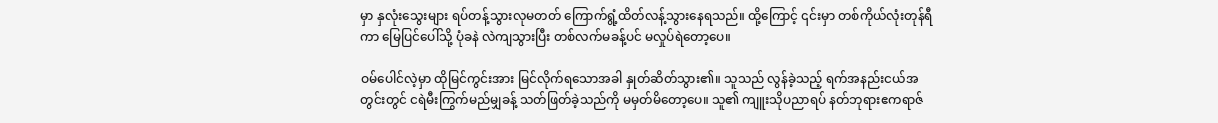မှာ နှလုံးသွေးများ ရပ်တန့်သွားလုမတတ် ကြောက်ရွံ့ထိတ်လန့်သွားနေရသည်။ ထို့ကြောင့် ၎င်းမှာ တစ်ကိုယ်လုံးတုန်ရီကာ မြေပြင်ပေါ်သို့ ပုံခနဲ လဲကျသွားပြီး တစ်လက်မခန့်ပင် မလှုပ်ရဲတော့ပေ။

ဝမ်ပေါင်လဲ့မှာ ထိုမြင်ကွင်းအား မြင်လိုက်ရသောအခါ နှုတ်ဆိတ်သွား၏။ သူသည် လွန်ခဲ့သည့် ရက်အနည်းငယ်အတွင်းတွင် ငရဲမီးကြွက်မည်မျှခန့် သတ်ဖြတ်ခဲ့သည်ကို မမှတ်မိတော့ပေ။ သူ၏ ကျူးသိုပညာရပ် နတ်ဘုရားဧကရာဇ်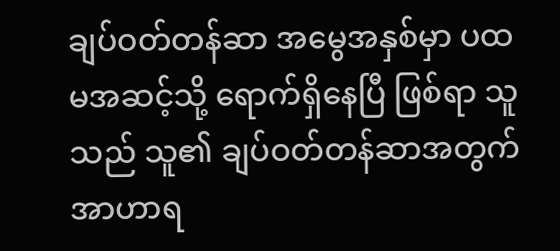ချပ်ဝတ်တန်ဆာ အမွေအနှစ်မှာ ပထမအဆင့်သို့ ရောက်ရှိနေပြီ ဖြစ်ရာ သူသည် သူ၏ ချပ်ဝတ်တန်ဆာအတွက် အာဟာရ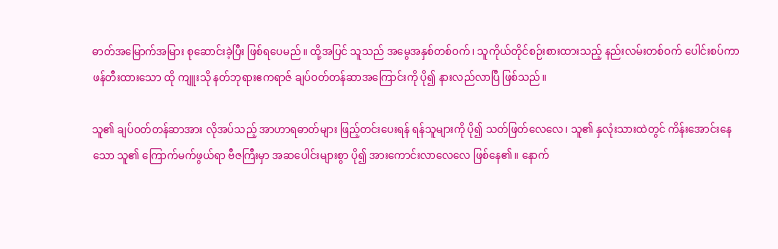ဓာတ်အမြောက်အမြား စုဆောင်းခဲ့ပြီး ဖြစ်ရပေမည်။ ထို့အပြင် သူသည် အမွေအနှစ်တစ်ဝက်၊ သူကိုယ်တိုင်စဉ်းစားထားသည့် နည်းလမ်းတစ်ဝက် ပေါင်းစပ်ကာ ဖန်တီးထားသော ထို ကျူးသို နတ်ဘုရားဧကရာဇ် ချပ်ဝတ်တန်ဆာအကြောင်းကို ပို၍ နားလည်လာပြီ ဖြစ်သည်။

သူ၏ ချပ်ဝတ်တန်ဆာအား လိုအပ်သည့် အာဟာရဓာတ်များ ဖြည့်တင်းပေးရန် ရန်သူများကို ပို၍ သတ်ဖြတ်လေလေ၊ သူ၏ နှလုံးသားထဲတွင် ကိန်းအောင်းနေသော သူ၏ ကြောက်မက်ဖွယ်ရာ ဗီဇကြီးမှာ အဆပေါင်းများစွာ ပို၍ အားကောင်း‌လာလေလေ ဖြစ်နေ၏။ နောက်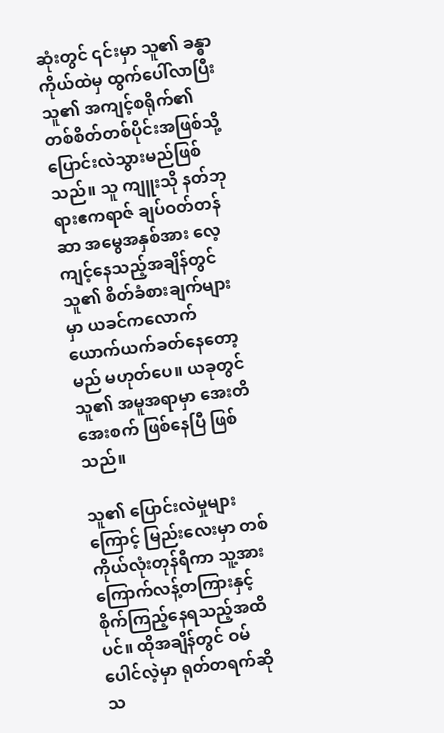ဆုံးတွင် ၎င်းမှာ သူ၏ ခန္ဓာကိုယ်ထဲမှ ထွက်ပေါ်လာပြီး သူ၏ အကျင့်စရိုက်၏ တစ်စိတ်တစ်ပိုင်းအဖြစ်သို့ ပြောင်းလဲသွားမည်ဖြစ်သည်။ သူ ကျူးသို နတ်ဘုရားဧကရာဇ် ချပ်ဝတ်တန်ဆာ အမွေအနှစ်အား လေ့ကျင့်နေသည့်အချိန်တွင် သူ၏ စိတ်ခံစားချက်များမှာ ယခင်ကလောက် ယောက်ယက်ခတ်နေတော့မည် မဟုတ်ပေ။ ယခုတွင် သူ၏ အမူအရာမှာ အေးတိအေးစက် ဖြစ်နေပြီ ဖြစ်သည်။

သူ၏ ပြောင်းလဲမှုများကြောင့် မြည်းလေးမှာ တစ်ကိုယ်လုံးတုန်ရီကာ သူ့အား ကြောက်လန့်တကြားနှင့် စိုက်ကြည့်နေရသည့်အထိပင်။ ထိုအချိန်တွင် ဝမ်ပေါင်လဲ့မှာ ရုတ်တရက်ဆိုသ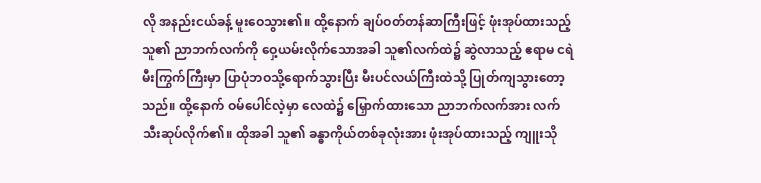လို အနည်းငယ်ခန့် မူးဝေသွား၏။ ထို့နောက် ချပ်ဝတ်တန်ဆာကြီးဖြင့် ဖုံးအုပ်ထားသည့် သူ၏ ညာဘက်လက်ကို ဝှေ့ယမ်းလိုက်သောအခါ သူ၏လက်ထဲ၌ ဆွဲလာသည့် ဧရာမ ငရဲမီးကြွက်ကြီးမှာ ပြာပုံဘဝသို့ရောက်သွားပြီး မီးပင်လယ်ကြီးထဲသို့ ပြုတ်ကျသွားတော့သည်။ ထို့နောက် ဝမ်ပေါင်လဲ့မှာ လေထဲ၌ မြှောက်ထားသော ညာဘက်လက်အား လက်သီးဆုပ်လိုက်၏။ ထိုအခါ သူ၏ ခန္ဓာကိုယ်တစ်ခုလုံးအား ဖုံးအုပ်ထားသည့် ကျူးသို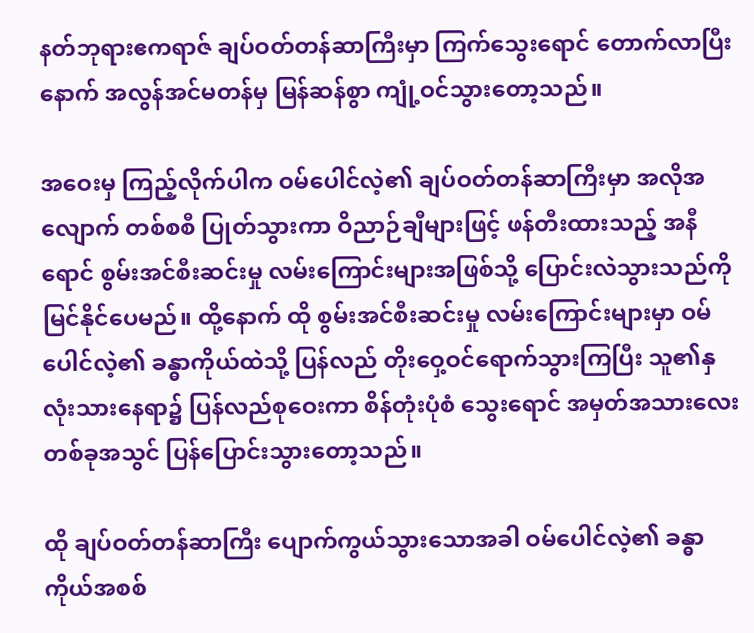နတ်ဘုရားဧကရာဇ် ချပ်ဝတ်တန်ဆာကြီးမှာ ကြက်သွေးရောင် တောက်လာပြီးနောက် အလွန်အင်မတန်မှ မြန်ဆန်စွာ ကျုံ့ဝင်သွားတော့သည်။

အဝေးမှ ကြည့်လိုက်ပါက ဝမ်ပေါင်လဲ့၏ ချပ်ဝတ်တန်ဆာကြီးမှာ အလိုအလျောက် တစ်စစီ ပြုတ်သွားကာ ဝိညာဉ်ချီများဖြင့် ဖန်တီးထားသည့် အနီရောင် စွမ်းအင်စီးဆင်းမှု လမ်းကြောင်းများအဖြစ်သို့ ပြောင်းလဲသွားသည်ကို မြင်နိုင်ပေမည်။ ထို့နောက် ထို စွမ်းအင်စီးဆင်းမှု လမ်းကြောင်းများမှာ ဝမ်ပေါင်လဲ့၏ ခန္ဓာကိုယ်ထဲသို့ ပြန်လည် တိုးဝှေ့ဝင်ရောက်သွားကြပြီး သူ၏နှလုံးသားနေရာ၌ ပြန်လည်စုဝေးကာ စိန်တုံးပုံစံ သွေးရောင် အမှတ်အသားလေး တစ်ခုအသွင် ပြန်ပြောင်းသွားတော့သည်။

ထို ချပ်ဝတ်တန်ဆာကြီး ပျောက်ကွယ်သွားသောအခါ ဝမ်ပေါင်လဲ့၏ ခန္ဓာကိုယ်အစစ်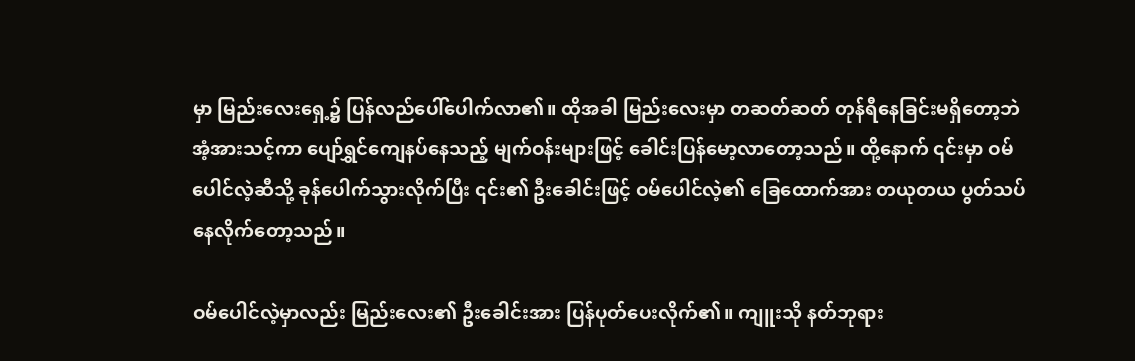မှာ မြည်းလေးရှေ့၌ ပြန်လည်ပေါ်ပေါက်လာ၏။ ထိုအခါ မြည်းလေးမှာ တဆတ်ဆတ် တုန်ရီနေခြင်းမရှိတော့ဘဲ အံ့အားသင့်ကာ ပျော်ရွှင်ကျေနပ်နေသည့် မျက်ဝန်းများဖြင့် ခေါင်းပြန်မော့လာတော့သည်။ ထို့နောက် ၎င်းမှာ ဝမ်ပေါင်လဲ့ဆီသို့ ခုန်ပေါက်သွားလိုက်ပြီး ၎င်း၏ ဦးခေါင်းဖြင့် ဝမ်ပေါင်လဲ့၏ ခြေထောက်အား တယုတယ ပွတ်သပ်နေလိုက်တော့သည်။

ဝမ်ပေါင်လဲ့မှာလည်း မြည်းလေး၏ ဦးခေါင်းအား ပြန်ပုတ်ပေးလိုက်၏။ ကျူးသို နတ်ဘုရား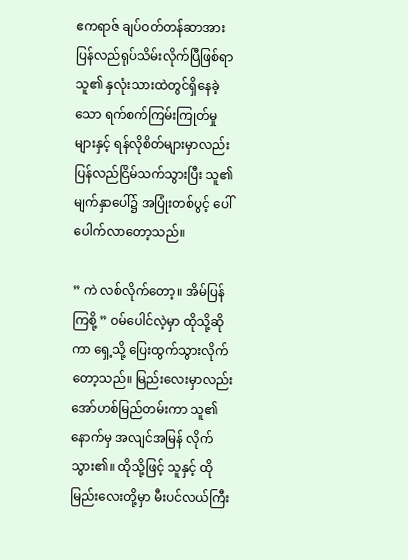ဧကရာဇ် ချပ်ဝတ်တန်ဆာအား ပြန်လည်ရုပ်သိမ်းလိုက်ပြီဖြစ်ရာ သူ၏ နှလုံးသားထဲတွင်ရှိနေခဲ့သော ရက်စက်ကြမ်းကြုတ်မှုများနှင့် ရန်လိုစိတ်များမှာလည်း ပြန်လည်ငြိမ်သက်သွားပြီး သူ၏ မျက်နှာပေါ်၌ အပြုံးတစ်ပွင့် ပေါ်ပေါက်လာတော့သည်။

” ကဲ လစ်လိုက်တော့။ အိမ်ပြန်ကြစို့ ” ဝမ်ပေါင်လဲ့မှာ ထိုသို့ဆိုကာ ရှေ့သို့ ပြေးထွက်သွားလိုက်တော့သည်။ မြည်းလေးမှာလည်း အော်ဟစ်မြည်တမ်းကာ သူ၏နောက်မှ အလျင်အမြန် လိုက်သွား၏။ ထိုသို့ဖြင့် သူနှင့် ထိုမြည်းလေးတို့မှာ မီးပင်လယ်ကြီး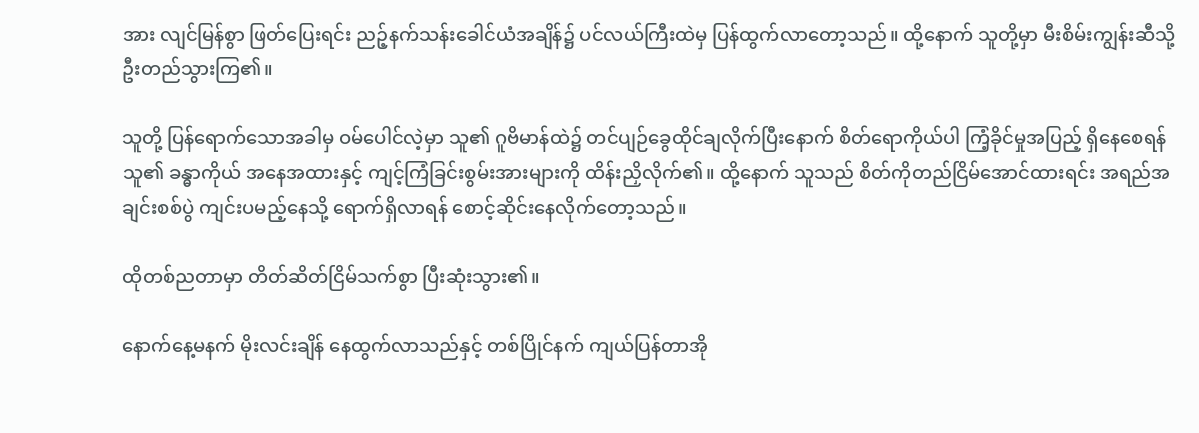အား လျင်မြန်စွာ ဖြတ်ပြေးရင်း ညဉ့်နက်သန်းခေါင်ယံအချိန်၌ ပင်လယ်ကြီးထဲမှ ပြန်ထွက်လာတော့သည်။ ထို့နောက် သူတို့မှာ မီးစိမ်းကျွန်းဆီသို့ ဦးတည်သွားကြ၏။

သူတို့ ပြန်ရောက်သောအခါမှ ဝမ်ပေါင်လဲ့မှာ သူ၏ ဂူဗိမာန်ထဲ၌ တင်ပျဉ်ခွေထိုင်ချလိုက်ပြီးနောက် စိတ်ရောကိုယ်ပါ ကြံ့ခိုင်မှုအပြည့် ရှိနေစေရန် သူ၏ ခန္ဓာကိုယ် အနေအထားနှင့် ကျင့်ကြံခြင်းစွမ်းအားများကို ထိန်းညှိလိုက်၏။ ထို့နောက် သူသည် စိတ်ကိုတည်ငြိမ်အောင်ထားရင်း အရည်အချင်းစစ်ပွဲ ကျင်းပမည့်နေသို့ ရောက်ရှိလာရန် စောင့်ဆိုင်းနေလိုက်တော့သည်။

ထိုတစ်ညတာမှာ တိတ်ဆိတ်ငြိမ်သက်စွာ ပြီးဆုံးသွား၏။

နောက်နေ့မနက် မိုးလင်းချိန် နေထွက်လာသည်နှင့် တစ်ပြိုင်နက် ကျယ်ပြန်တာအို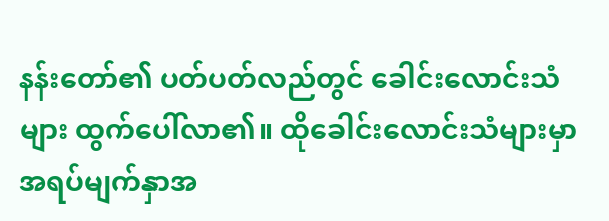နန်းတော်၏ ပတ်ပတ်လည်တွင် ခေါင်းလောင်းသံများ ထွက်ပေါ်လာ၏။ ထိုခေါင်းလောင်းသံများမှာ အရပ်မျက်နှာအ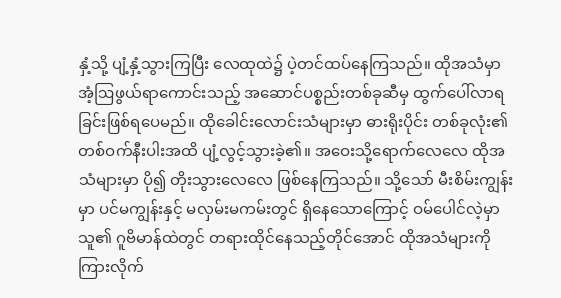နှံ့သို့ ပျံ့နှံ့သွားကြပြီး လေထုထဲ၌ ပဲ့တင်ထပ်နေကြသည်။ ထိုအသံမှာ အံ့ဩဖွယ်ရာကောင်းသည့် အဆောင်ပစ္စည်းတစ်ခုဆီမှ ထွက်ပေါ်လာရခြင်းဖြစ်ရပေမည်။ ထိုခေါင်းလောင်းသံများမှာ ဓားရိုးပိုင်း တစ်ခုလုံး၏ တစ်ဝက်နီးပါးအထိ ပျံ့လွင့်သွားခဲ့၏။ အဝေးသို့ရောက်လေလေ ထိုအသံများမှာ ပို၍ တိုးသွားလေလေ ဖြစ်နေကြသည်။ သို့သော် မီးစိမ်းကျွန်းမှာ ပင်မကျွန်းနှင့် မလှမ်းမကမ်းတွင် ရှိနေသောကြောင့် ဝမ်ပေါင်လဲ့မှာ သူ၏ ဂူဗိမာန်ထဲတွင် တရားထိုင်နေသည့်တိုင်အောင် ထိုအသံများကို ကြားလိုက်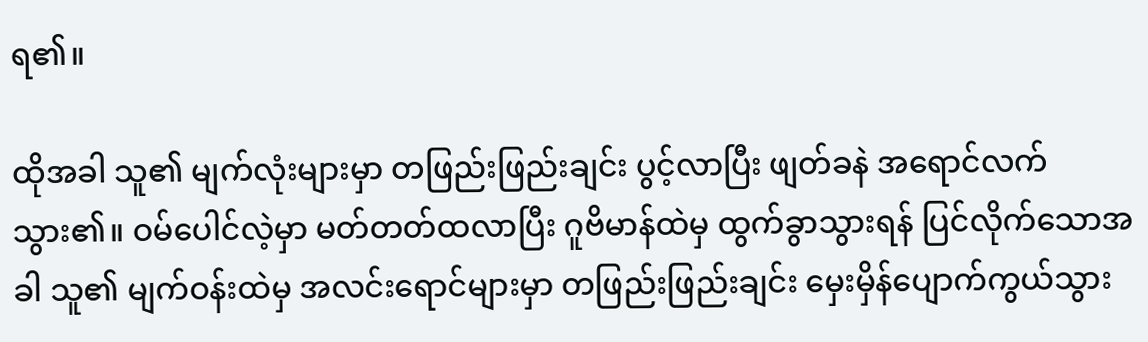ရ၏။

ထိုအခါ သူ၏ မျက်လုံးများမှာ တဖြည်းဖြည်းချင်း ပွင့်လာပြီး ဖျတ်ခနဲ အရောင်လက်သွား၏။ ဝမ်ပေါင်လဲ့မှာ မတ်တတ်ထလာပြီး ဂူဗိမာန်ထဲမှ ထွက်ခွာသွားရန် ပြင်လိုက်သောအခါ သူ၏ မျက်ဝန်းထဲမှ အလင်းရောင်များမှာ တဖြည်းဖြည်းချင်း မှေးမှိန်ပျောက်ကွယ်သွား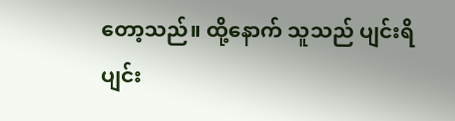တော့သည်။ ထို့နောက် သူသည် ပျင်းရိပျင်း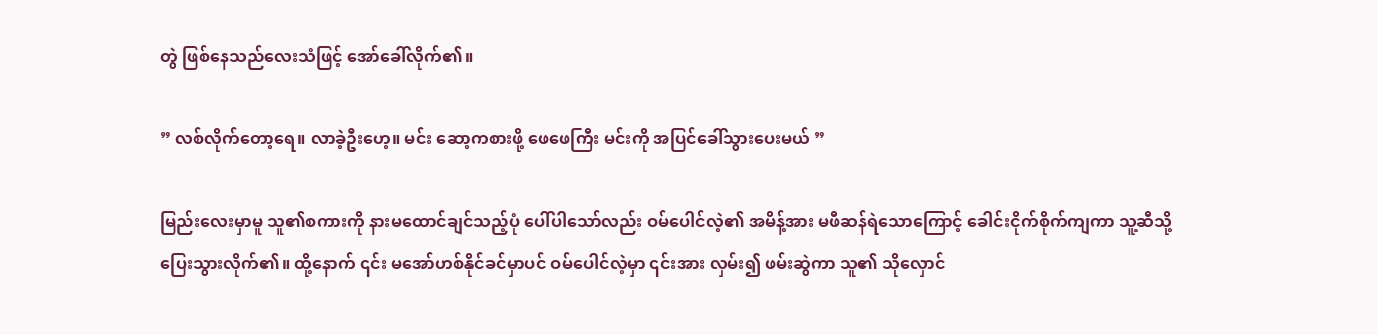တွဲ ဖြစ်နေသည်လေးသံဖြင့် အော်‌ခေါ်လိုက်၏။

” လစ်လိုက်တော့ရေ။ လာခဲ့ဦးဟေ့။ မင်း ဆော့ကစားဖို့ ဖေဖေကြီး မင်းကို အပြင်ခေါ်သွားပေးမယ် ”

မြည်းလေးမှာမူ သူ၏စကားကို နားမထောင်ချင်သည့်ပုံ ပေါ်ပါသော်လည်း ဝမ်ပေါင်လဲ့၏ အမိန့်အား မဖီဆန်ရဲသောကြောင့် ခေါင်းငိုက်စိုက်ကျကာ သူ့ဆီသို့ ပြေးသွားလိုက်၏။ ထို့နောက် ၎င်း မအော်ဟစ်နိုင်ခင်မှာပင် ဝမ်ပေါင်လဲ့မှာ ၎င်းအား လှမ်း၍ ဖမ်းဆွဲကာ သူ၏ သိုလှောင်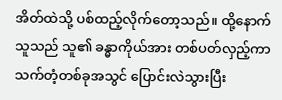အိတ်ထဲသို့ ပစ်ထည့်လိုက်တော့သည်။ ထို့နောက် သူသည် သူ၏ ခန္ဓာကိုယ်အား တစ်ပတ်လှည့်ကာ သက်တံ့တစ်ခုအသွင် ပြောင်းလဲသွားပြီး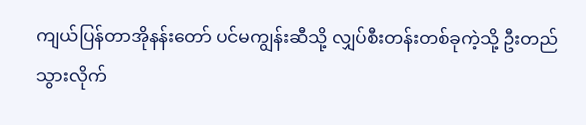ကျယ်ပြန်တာအိုနန်းတော် ပင်မကျွန်းဆီသို့ လျှပ်စီးတန်းတစ်ခုကဲ့သို့ ဦးတည်သွားလိုက်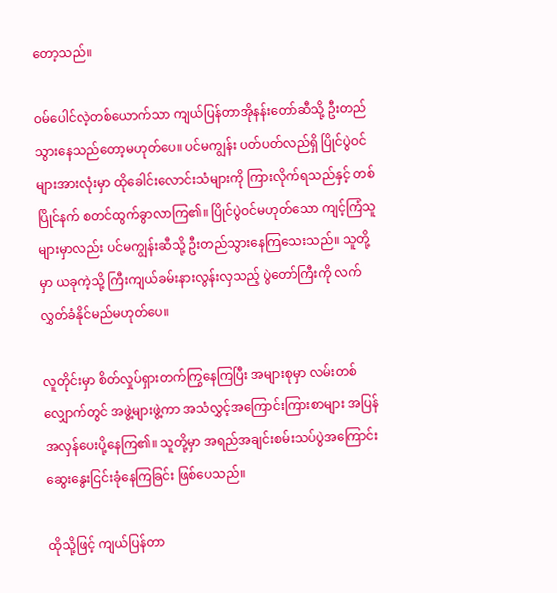တော့သည်။

ဝမ်ပေါင်လဲ့တစ်ယောက်သာ ကျယ်ပြန်တာအိုနန်းတော်ဆီသို့ ဦးတည်သွားနေသည်တော့မဟုတ်ပေ။ ပင်မကျွန်း ပတ်ပတ်လည်ရှိ ပြိုင်ပွဲဝင်များအားလုံးမှာ ထိုခေါင်းလောင်းသံများကို ကြားလိုက်ရသည်နှင့် တစ်ပြိုင်နက် စတင်ထွက်ခွာလာကြ၏။ ပြိုင်ပွဲဝင်မဟုတ်သော ကျင့်ကြံသူများမှာလည်း ပင်မကျွန်းဆီသို့ ‌ဦးတည်သွားနေကြသေးသည်။ သူတို့မှာ ယခုကဲ့သို့ ကြီးကျယ်ခမ်းနားလွန်းလှသည့် ပွဲတော်ကြီးကို လက်လွှတ်ခံနိုင်မည်မဟုတ်ပေ။

လူတိုင်းမှာ စိတ်လှုပ်ရှားတက်ကြွနေကြပြီး အများစုမှာ လမ်းတစ်လျှောက်တွင် အဖွဲ့များဖွဲ့ကာ အသံလွှင့်အကြောင်းကြားစာများ အပြန်အလှန်ပေးပို့နေကြ၏။ သူတို့မှာ အရည်အချင်းစမ်းသပ်ပွဲအကြောင်း ဆွေးနွေးငြင်းခုံနေကြခြင်း ဖြစ်ပေသည်။

ထိုသို့ဖြင့် ကျယ်ပြန်တာ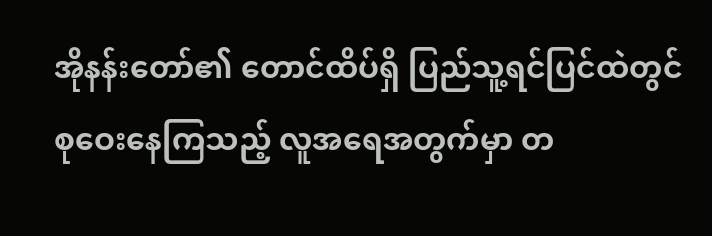အိုနန်းတော်၏ တောင်ထိပ်ရှိ ပြည်သူ့ရင်ပြင်ထဲတွင် စုဝေးနေကြသည့် လူအရေအတွက်မှာ တ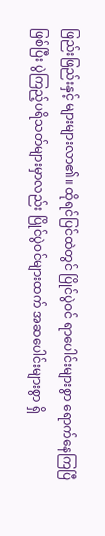ဖြည်းဖြည်းနှင့် များများလာ၏။ ထိုရင်ပြင်ထဲတွင် ပြိုင်ပွဲဝင် ရာပေါင်းများစွာ ရောက်နေကြပြီဖြစ်ပြီး ပွဲကြည့်ပရိသတ်များမှာလည်း ပြိုင်ပွဲဝင်များထက် အဆပေါင်းများစွာ ရှိ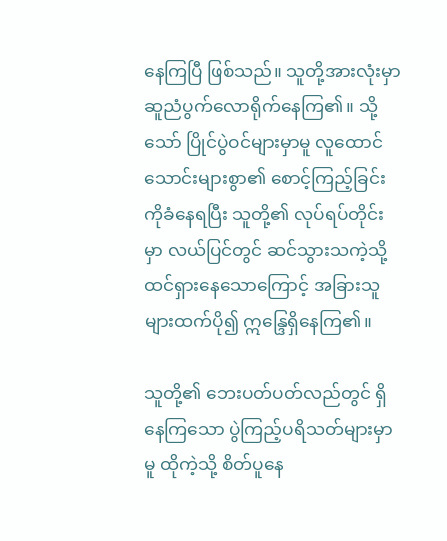နေကြပြီ ဖြစ်သည်။ သူတို့အားလုံးမှာ ဆူညံပွက်လောရိုက်နေကြ၏။ သို့သော် ပြိုင်ပွဲဝင်များမှာမူ လူထောင်သောင်းများစွာ၏ စောင့်ကြည့်ခြင်းကိုခံနေရပြီး သူတို့၏ လုပ်ရပ်တိုင်းမှာ လယ်ပြင်တွင် ဆင်သွားသကဲ့သို့ ထင်ရှားနေသောကြောင့် အခြားသူများထက်ပို၍ ဣန္ဒြေရှိနေကြ၏။

သူတို့၏ ဘေးပတ်ပတ်လည်တွင် ရှိနေကြသော ပွဲကြည့်ပရိသတ်များမှာမူ ထိုကဲ့သို့ စိတ်ပူနေ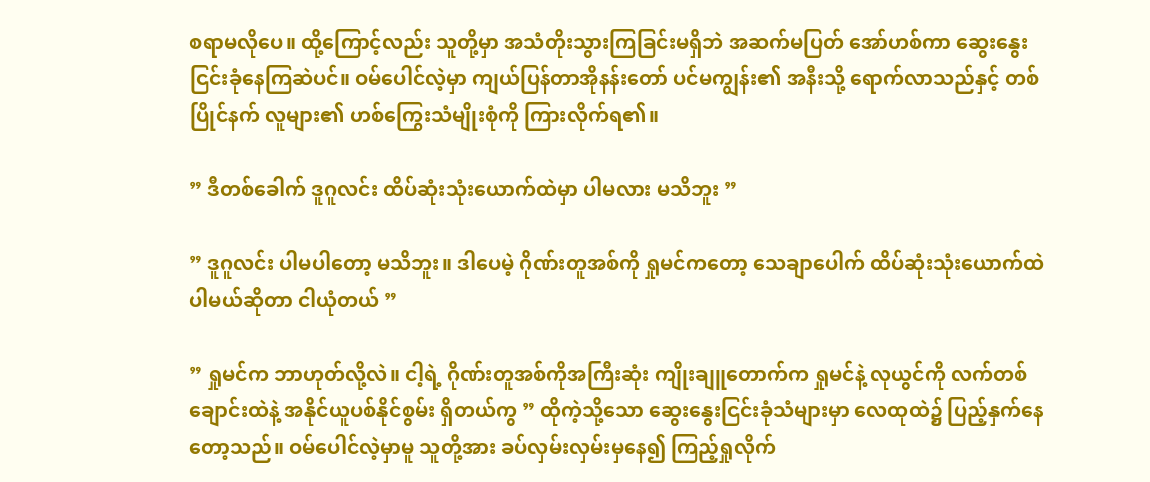စရာမလိုပေ။ ထို့ကြောင့်လည်း သူတို့မှာ အသံတိုးသွားကြခြင်းမရှိဘဲ အဆက်မပြတ် အော်ဟစ်ကာ ဆွေးနွေးငြင်းခုံနေကြဆဲပင်။ ဝမ်ပေါင်လဲ့မှာ ကျယ်ပြန်တာအိုနန်းတော် ပင်မကျွန်း၏ အနီးသို့ ရောက်လာသည်နှင့် တစ်ပြိုင်နက် လူများ၏ ဟစ်ကြွေးသံမျိုးစုံကို ကြားလိုက်ရ၏။

” ဒီတစ်ခေါက် ဒူဂူလင်း ထိပ်ဆုံးသုံးယောက်ထဲမှာ ပါမလား မသိဘူး ”

” ဒူဂူလင်း ပါမပါတော့ မသိဘူး။ ဒါပေမဲ့ ဂိုဏ်းတူအစ်ကို ရှုမင်ကတော့ သေချာပေါက် ထိပ်ဆုံးသုံးယောက်ထဲ ပါမယ်ဆိုတာ ငါယုံတယ် ”

” ရှုမင်က ဘာဟုတ်လို့လဲ။ ငါ့ရဲ့ ဂိုဏ်းတူအစ်ကိုအကြီးဆုံး ကျိုးချူတောက်က ရှုမင်နဲ့ လုယွင်ကို လက်တစ်ချောင်းထဲနဲ့ အနိုင်ယူပစ်နိုင်စွမ်း ရှိတယ်ကွ ” ထိုကဲ့သို့သော ဆွေးနွေးငြင်းခုံသံများမှာ လေထုထဲ၌ ပြည့်နှက်နေတော့သည်။ ဝမ်ပေါင်လဲ့မှာမူ သူတို့အား ခပ်လှမ်းလှမ်းမှနေ၍ ကြည့်ရှုလိုက်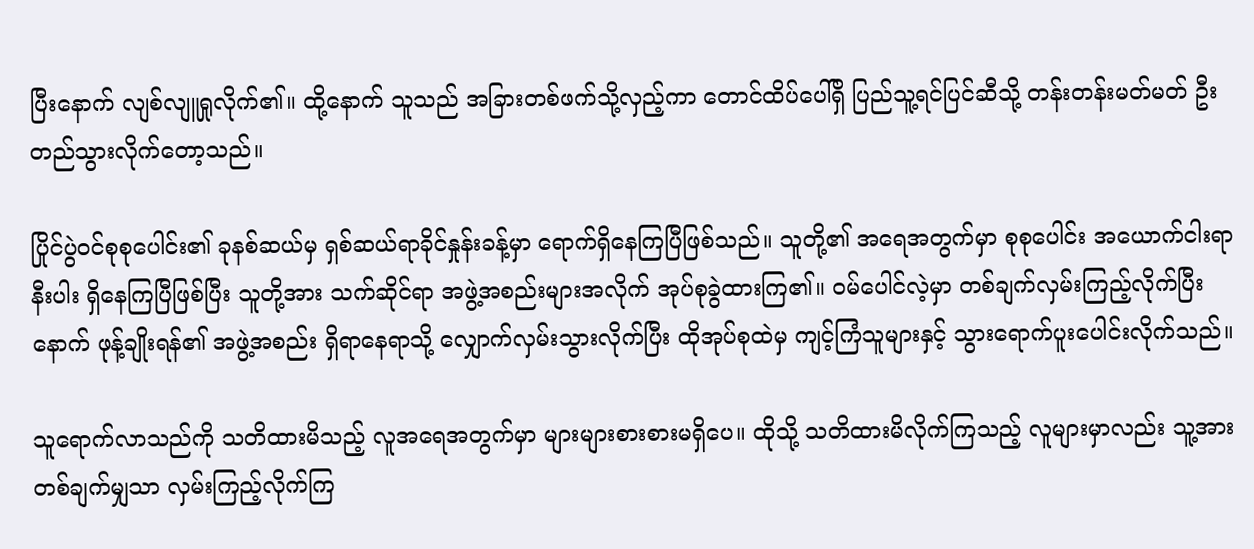ပြီးနောက် လျစ်လျူရှုလိုက်၏။ ထို့နောက် သူသည် အခြားတစ်ဖက်သို့လှည့်ကာ တောင်ထိပ်ပေါ်ရှိ ပြည်သူ့ရင်ပြင်ဆီသို့ တန်းတန်းမတ်မတ် ဦးတည်သွားလိုက်တော့သည်။

ပြိုင်ပွဲဝင်စုစုပေါင်း၏ ခုနစ်ဆယ်မှ ရှစ်ဆယ်ရာခိုင်နှုန်းခန့်မှာ ရောက်ရှိနေကြပြီဖြစ်သည်။ သူတို့၏ အရေအတွက်မှာ စုစုပေါင်း အယောက်ငါးရာနီးပါး ရှိနေကြပြီဖြစ်ပြီး သူတို့အား သက်ဆိုင်ရာ အဖွဲ့အစည်းများအလိုက် အုပ်စုခွဲထားကြ၏။ ဝမ်ပေါင်လဲ့မှာ တစ်ချက်လှမ်းကြည့်လိုက်ပြီးနောက် ဖုန့်ချိုးရန်၏ အဖွဲ့အစည်း ရှိရာနေရာသို့ လျှောက်လှမ်းသွားလိုက်ပြီး ထိုအုပ်စုထဲမှ ကျင့်ကြံသူများနှင့် သွားရောက်ပူးပေါင်းလိုက်သည်။

သူရောက်လာသည်ကို သတိထားမိသည့် လူအရေအတွက်မှာ များများစားစားမရှိပေ။ ထိုသို့ သတိထားမိလိုက်ကြသည့် လူများမှာလည်း သူ့အား တစ်ချက်မျှသာ လှမ်းကြည့်လိုက်ကြ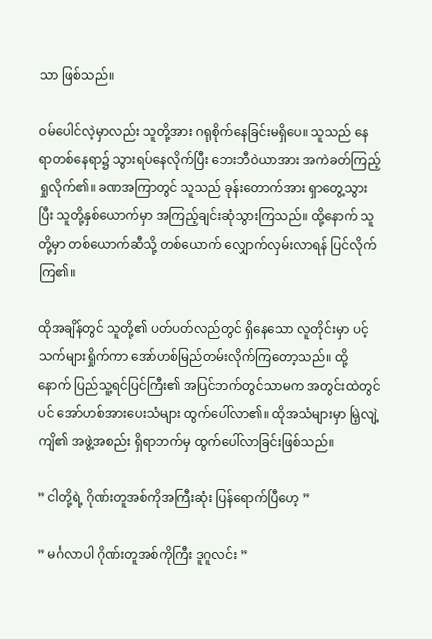သာ ဖြစ်သည်။

ဝမ်ပေါင်လဲ့မှာလည်း သူတို့အား ဂရုစိုက်နေခြင်းမရှိပေ။ သူသည် နေရာတစ်နေရာ၌ သွားရပ်နေလိုက်ပြီး ဘေးဘီဝဲယာအား အကဲခတ်ကြည့်ရှုလိုက်၏။ ခဏအကြာတွင် သူသည် ခုန်းတောက်အား ရှာတွေ့သွားပြီး သူတို့နှစ်ယောက်မှာ အကြည့်ချင်းဆုံသွားကြသည်။ ထို့နောက် သူတို့မှာ တစ်ယောက်ဆီသို့ တစ်ယောက် လျှောက်လှမ်းလာရန် ပြင်လိုက်ကြ၏။

ထိုအချိန်တွင် သူတို့၏ ပတ်ပတ်လည်တွင် ရှိနေသော လူတိုင်းမှာ ပင့်သက်များရှိုက်ကာ အော်ဟစ်မြည်တမ်းလိုက်ကြတော့သည်။ ထို့နောက် ပြည်သူ့ရင်ပြင်ကြီး၏ အပြင်ဘက်တွင်သာမက အတွင်းထဲတွင်ပင် အော်ဟစ်အားပေးသံများ ထွက်ပေါ်လာ၏။ ထိုအသံများမှာ မြဲ့လျဲ့ကျိ၏ အဖွဲ့အစည်း ရှိရာဘက်မှ ထွက်ပေါ်လာခြင်းဖြစ်သည်။

” ငါတို့ရဲ့ ဂိုဏ်းတူအစ်ကိုအကြီးဆုံး ပြန်ရောက်ပြီဟေ့ ”

” မင်္ဂလာပါ ဂိုဏ်းတူအစ်ကိုကြီး ဒူဂူလင်း ”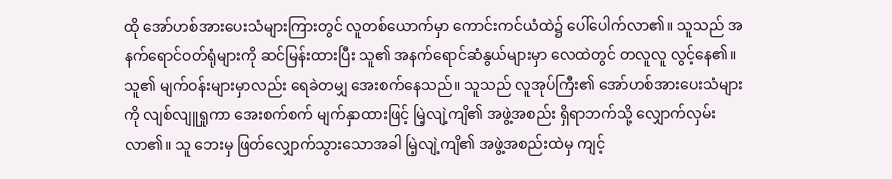ထို အော်ဟစ်အားပေးသံများကြားတွင် လူတစ်ယောက်မှာ ကောင်းကင်ယံထဲ၌ ပေါ်ပေါက်လာ၏။ သူသည် အနက်ရောင်ဝတ်ရုံများကို ဆင်မြန်းထားပြီး သူ၏ အနက်ရောင်ဆံနွယ်များမှာ လေထဲတွင် တလူလူ လွင့်နေ၏။ သူ၏ မျက်ဝန်းများမှာလည်း ရေခဲတမျှ အေးစက်နေသည်။ သူသည် လူအုပ်ကြီး၏ အော်ဟစ်အားပေးသံများကို လျစ်လျူရှုကာ အေးစက်စက် မျက်နှာထားဖြင့် မြဲ့လျဲ့ကျိ၏ အဖွဲ့အစည်း ရှိရာဘက်သို့ လျှောက်လှမ်းလာ၏။ သူ ဘေးမှ ဖြတ်လျှောက်သွားသောအခါ မြဲ့လျဲ့ကျိ၏ အဖွဲ့အစည်းထဲမှ ကျင့်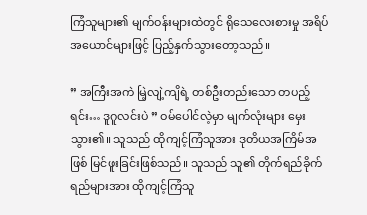ကြံသူများ၏ မျက်ဝန်းများထဲတွင် ရိုသေလေးစားမှု အရိပ်အယောင်များဖြင့် ပြည့်နှက်သွားတော့သည်။

” အကြီးအကဲ မြဲ့လျဲ့ကျိရဲ့ တစ်ဦးတည်းသော တပည့်ရင်း… ဒူဂူလင်းပဲ ” ဝမ်ပေါင်လဲ့မှာ မျက်လုံးများ မှေးသွား၏။ သူသည် ထိုကျင့်ကြံသူအား ဒုတိယအကြိမ်အဖြစ် မြင်ဖူးခြင်းဖြစ်သည်။ သူသည် သူ၏ တိုက်ရည်ခိုက်ရည်များအား ထိုကျင့်ကြံသူ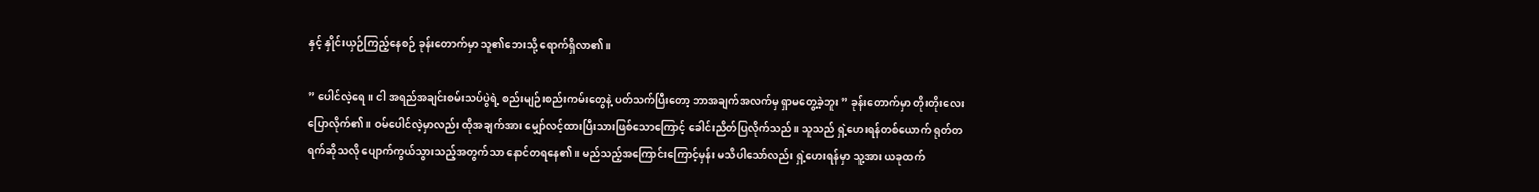နှင့် နှိုင်းယှဉ်ကြည့်နေစဉ် ခုန်းတောက်မှာ သူ၏ဘေးသို့ ရောက်ရှိလာ၏။

” ပေါင်လဲ့ရေ။ ငါ အရည်အချင်းစမ်းသပ်ပွဲရဲ့ စည်းမျဉ်းစည်းကမ်းတွေနဲ့ ပတ်သက်ပြီးတော့ ဘာအချက်အလက်မှ ရှာမတွေ့ခဲ့ဘူး ” ခုန်းတောက်မှာ တိုးတိုးလေးပြောလိုက်၏။ ဝမ်ပေါင်လဲ့မှာလည်း ထိုအချက်အား မျှော်လင့်ထားပြီးသားဖြစ်သောကြောင့် ခေါင်းညိတ်ပြလိုက်သည်။ သူသည် ရှဲ့ဟေးရန်တစ်ယောက် ရုတ်တရက်ဆိုသလို ပျောက်ကွယ်သွားသည့်အတွက်သာ နောင်တရနေ၏။ မည်သည့်အကြောင်းကြောင့်မှန်း မသိပါသော်လည်း ရှဲ့ဟေးရန်မှာ သူ့အား ယခုထက်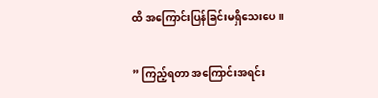ထိ အကြောင်းပြန်ခြင်းမရှိသေးပေ။

” ကြည့်ရတာ အကြောင်းအရင်း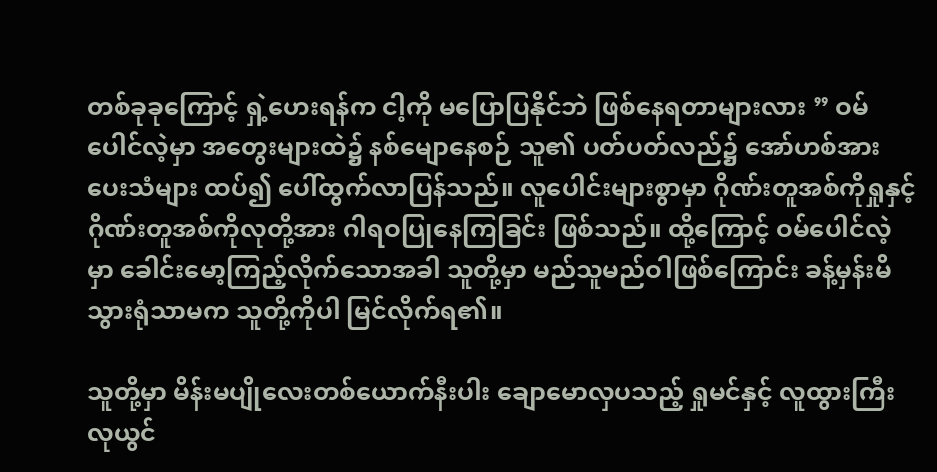တစ်ခုခုကြောင့် ရှဲ့ဟေးရန်က ငါ့ကို မပြောပြနိုင်ဘဲ ဖြစ်နေရတာများလား ” ဝမ်ပေါင်လဲ့မှာ အ‌တွေးများထဲ၌ နစ်မျောနေစဉ် သူ၏ ပတ်ပတ်လည်၌ အော်ဟစ်အားပေးသံများ ထပ်၍ ပေါ်ထွက်လာပြန်သည်။ လူပေါင်းများစွာမှာ ဂိုဏ်းတူအစ်ကိုရှုနှင့် ဂိုဏ်းတူအစ်ကိုလုတို့အား ဂါရဝပြုနေကြခြင်း ဖြစ်သည်။ ထို့ကြောင့် ဝမ်ပေါင်လဲ့မှာ ခေါင်းမော့ကြည့်လိုက်သောအခါ သူတို့မှာ မည်သူမည်ဝါဖြစ်ကြောင်း ခန့်မှန်းမိသွားရုံသာမက သူတို့ကိုပါ မြင်လိုက်ရ၏။

သူတို့မှာ မိန်းမပျိုလေးတစ်ယောက်နီးပါး ချောမောလှပသည့် ရှုမင်နှင့် လူထွားကြီး လုယွင်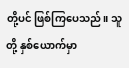တို့ပင် ဖြစ်ကြပေသည်။ သူတို့ နှစ်ယောက်မှာ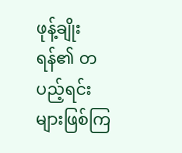ဖုန့်ချိုးရန်၏ တပည့်ရင်းများဖြစ်ကြ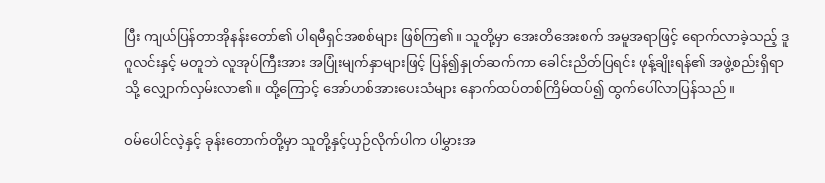ပြီး ကျယ်ပြန်တာအိုနန်းတော်၏ ပါရမီရှင်အစစ်များ ဖြစ်ကြ၏။ သူတို့မှာ အေးတိအေးစက် အမူအရာဖြင့် ရောက်လာခဲ့သည့် ဒူဂူလင်းနှင့် မတူဘဲ လူအုပ်ကြီးအား အပြုံးမျက်နှာများဖြင့် ပြန်၍နှုတ်ဆက်ကာ ခေါင်းညိတ်ပြရင်း ဖုန့်ချိုးရန်၏ အဖွဲ့စည်းရှိရာသို့ လျှောက်လှမ်းလာ၏။ ထို့ကြောင့် အော်ဟစ်အားပေးသံများ နောက်ထပ်တစ်ကြိမ်ထပ်၍ ထွက်ပေါ်လာပြန်သည်။

ဝမ်ပေါင်လဲ့နှင့် ခုန်းတောက်တို့မှာ သူတို့နှင့်ယှဉ်လိုက်ပါက ပါမွှားအ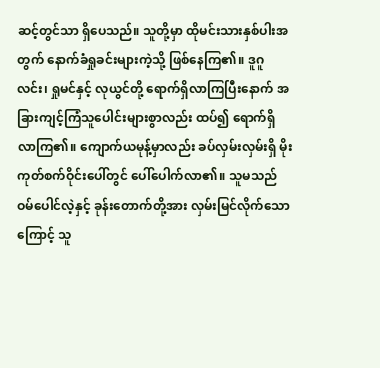ဆင့်တွင်သာ ရှိပေသည်။ သူတို့မှာ ထိုမင်းသားနှစ်ပါးအတွက် နောက်ခံရှုခင်းများကဲ့သို့ ဖြစ်နေကြ၏။ ဒူဂူလင်း၊ ရှုမင်နှင့် လုယွင်တို့ ရောက်ရှိလာကြပြီးနောက် အခြားကျင့်ကြံသူပေါင်းများစွာလည်း ထပ်၍ ရောက်ရှိလာကြ၏။ ကျောက်ယမုန့်မှာလည်း ခပ်လှမ်းလှမ်းရှိ မိုးကုတ်စက်ဝိုင်းပေါ်တွင် ပေါ်ပေါက်လာ၏။ သူမသည် ဝမ်ပေါင်လဲ့နှင့် ခုန်းတောက်တို့အား လှမ်းမြင်လိုက်သောကြောင့် သူ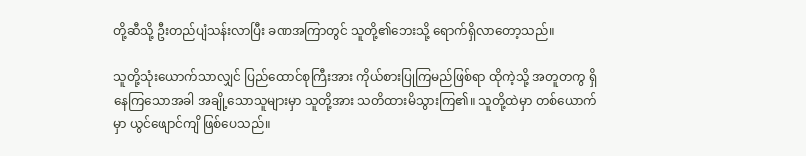တို့ဆီသို့ ဦးတည်ပျံသန်းလာပြီး ခဏအကြာတွင် သူတို့၏ဘေးသို့ ရောက်ရှိလာတော့သည်။

သူတို့သုံးယောက်သာလျှင် ပြည်ထောင်စုကြီးအား ကိုယ်စားပြုကြမည်ဖြစ်ရာ ထိုကဲ့သို့ အတူတကွ ရှိနေကြသောအခါ အချို့သောသူများမှာ သူတို့အား သတိထားမိသွားကြ၏။ သူတို့ထဲမှာ တစ်ယောက်မှာ ယွင်ဖျောင်ကျိ ဖြစ်ပေသည်။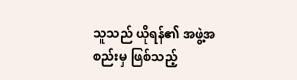သူသည် ယိုရန်၏ အဖွဲ့အစည်းမှ ဖြစ်သည့်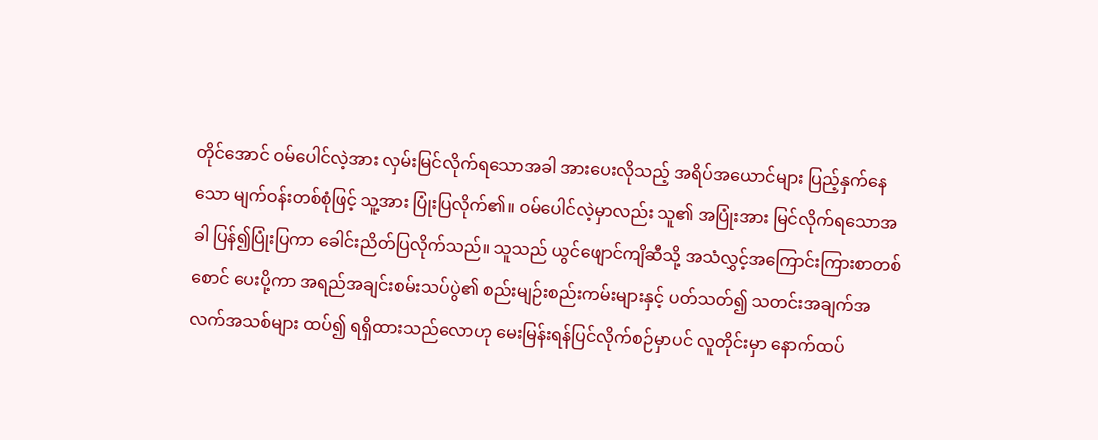တိုင်အောင် ဝမ်ပေါင်လဲ့အား လှမ်းမြင်လိုက်ရသောအခါ အားပေးလိုသည့် အရိပ်အယောင်များ ပြည့်နှက်နေသော မျက်ဝန်းတစ်စုံဖြင့် သူ့အား ပြုံးပြလိုက်၏။ ဝမ်ပေါင်လဲ့မှာလည်း သူ၏ အပြုံးအား မြင်လိုက်ရသောအခါ ပြန်၍ပြုံးပြကာ ခေါင်းညိတ်ပြလိုက်သည်။ သူသည် ယွင်ဖျောင်ကျိဆီသို့ အသံလွှင့်အကြောင်းကြားစာတစ်စောင် ပေးပို့ကာ အရည်အချင်းစမ်းသပ်ပွဲ၏ စည်းမျဉ်းစည်းကမ်းများနှင့် ပတ်သတ်၍ သတင်းအချက်အလက်အသစ်များ ထပ်၍ ရရှိထားသည်လောဟု မေးမြန်းရန်ပြင်လိုက်စဉ်မှာပင် လူတိုင်းမှာ နောက်ထပ်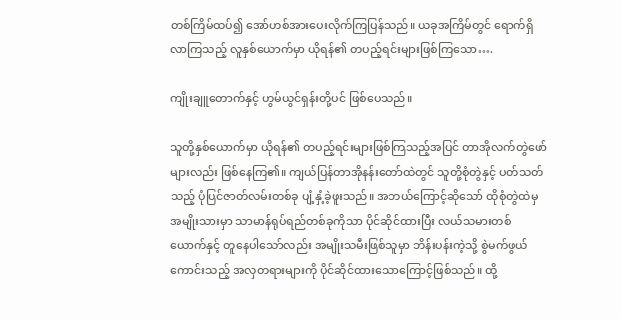တစ်ကြိမ်ထပ်၍ အော်ဟစ်အားပေးလိုက်ကြပြန်သည်။ ယခုအကြိမ်တွင် ရောက်ရှိလာကြသည့် လူနှစ်ယောက်မှာ ယိုရန်၏ တပည့်ရင်းများဖြစ်ကြသော….

ကျိုးချူတောက်နှင့် ဟွမ်ယွင်ရှန်းတို့ပင် ဖြစ်ပေသည်။

သူတို့နှစ်ယောက်မှာ ယိုရန်၏ တပည့်ရင်းများဖြစ်ကြသည့်အပြင် တာအိုလက်တွဲဖော်များလည်း ဖြစ်နေကြ၏။ ကျယ်ပြန်တာအိုနန်းတော်ထဲတွင် သူတို့စုံတွဲနှင့် ပတ်သတ်သည့် ပုံပြင်ဇာတ်လမ်းတစ်ခု ပျံ့နှံ့ခဲ့ဖူးသည်။ အဘယ်ကြောင့်ဆိုသော် ထိုစုံတွဲထဲမှ အမျိုးသားမှာ သာမာန်ရုပ်ရည်တစ်ခုကိုသာ ပိုင်ဆိုင်ထားပြီး လယ်သမားတစ်ယောက်နှင့် တူနေပါသော်လည်း အမျိုးသမီးဖြစ်သူမှာ ဘိန်းပန်းကဲ့သို့ စွဲမက်ဖွယ်ကောင်းသည့် အလှတရားများကို ပိုင်ဆိုင်ထားသောကြောင့်ဖြစ်သည်။ ထို့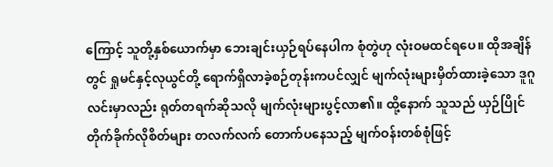ကြောင့် သူတို့နှစ်ယောက်မှာ ဘေးချင်းယှဉ်ရပ်နေပါက စုံတွဲဟု လုံးဝမထင်ရပေ။ ထိုအချိန်တွင် ရှုမင်နှင့်လုယွင်တို့ ရောက်ရှိလာခဲ့စဉ်တုန်းကပင်လျှင် မျက်လုံးများမှိတ်ထားခဲ့သော ဒူဂူလင်းမှာလည်း ရုတ်တရက်‌ဆိုသလို မျက်လုံးများပွင့်လာ၏။ ထို့နောက် သူသည် ယှဉ်ပြိုင်တိုက်ခိုက်လိုစိတ်များ တလက်လက် တောက်ပနေသည့် မျက်ဝန်းတစ်စုံဖြင့်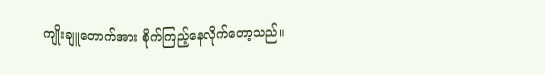ကျိုးချူတောက်အား စိုက်ကြည့်နေလိုက်တော့သည်။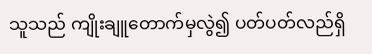သူသည် ကျိုးချူတောက်မှလွဲ၍ ပတ်ပတ်လည်ရှိ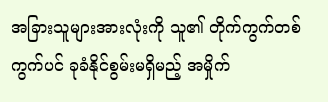အခြားသူများအားလုံးကို သူ၏ တိုက်ကွက်တစ်ကွက်ပင် ခုခံနိုင်စွမ်းမရှိမည့် အမှိုက်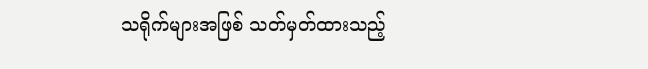သရိုက်များအဖြစ် သတ်မှတ်ထားသည့်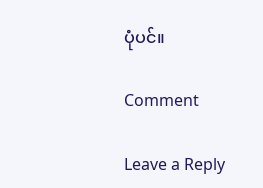ပုံပင်။

Comment

Leave a Reply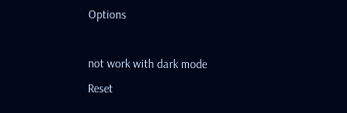Options

not work with dark mode
Reset